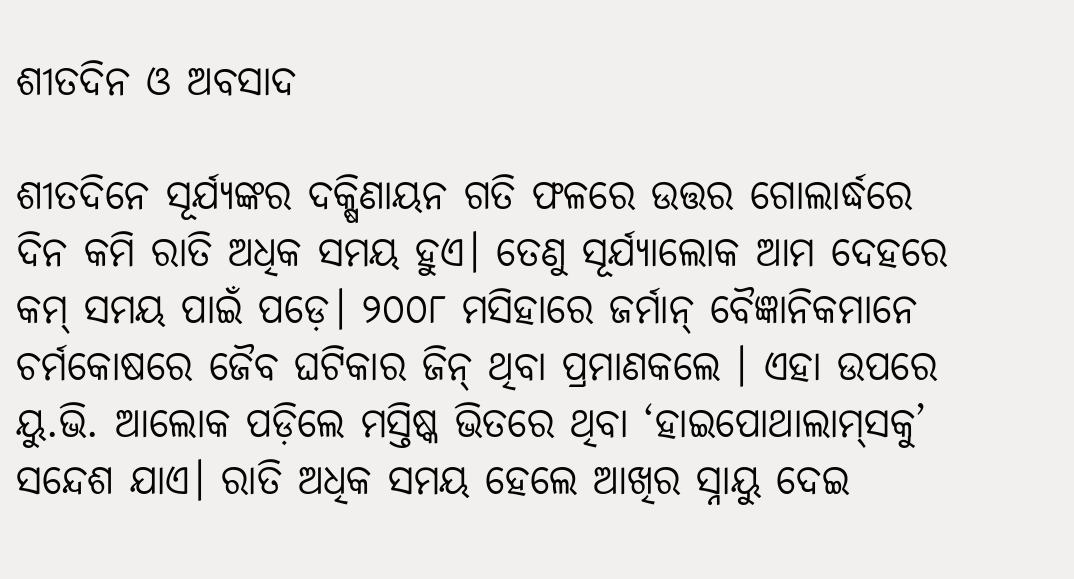ଶୀତଦିନ ଓ ଅବସାଦ

ଶୀତଦିନେ ସୂର୍ଯ୍ୟଙ୍କର ଦକ୍ଷିଣାୟନ ଗତି ଫଳରେ ଉତ୍ତର ଗୋଲାର୍ଦ୍ଧରେ ଦିନ କମି ରାତି ଅଧିକ ସମୟ ହୁଏ। ତେଣୁ ସୂର୍ଯ୍ୟାଲୋକ ଆମ ଦେହରେ କମ୍‌ ସମୟ ପାଇଁ ପଡ଼େ। ୨୦୦୮ ମସିହାରେ ଜର୍ମାନ୍‌ ବୈଜ୍ଞାନିକମାନେ ଚର୍ମକୋଷରେ ଜୈବ ଘଟିକାର ଜିନ୍‌ ଥିବା ପ୍ରମାଣକଲେ । ଏହା ଉପରେ ୟୁ.ଭି. ଆଲୋକ ପଡ଼ିଲେ ମସ୍ତିଷ୍କ ଭିତରେ ଥିବା ‘ହାଇପୋଥାଲାମ୍‌ସକୁ’ ସନ୍ଦେଶ ଯାଏ। ରାତି ଅଧିକ ସମୟ ହେଲେ ଆଖିର ସ୍ନାୟୁ ଦେଇ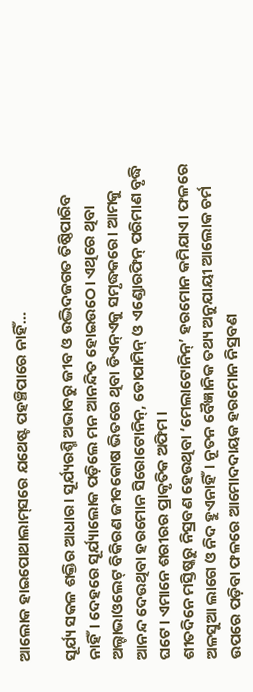ଆଲୋକ ହାଇପୋଥାଲାମ୍‌ସରେ ଯଥେଷ୍ଟ ପହଞ୍ଚିପାରେ ନାହିଁ…

ସୂର୍ଯ୍ୟ ସକଳ ଶକ୍ତିର ଆଧାର। ସୂର୍ଯ୍ୟରଶ୍ମି ଅଭାବରୁ ଜୀବ ଓ ଉଦ୍ଭିଦଜଗତ ତିଷ୍ଠିପାରିବ ନାହିଁ। ଦେହରେ ସୂର୍ଯ୍ୟାଲୋକ ପଡ଼ିଲେ ମନ ଆନନ୍ଦିତ ହୋଇଉଠେ। ଏଥିରେ ଥିବା ଅଲ୍ଟାଭାଓଲେଟ୍‌ ବିକିରଣ ଜୀବକୋଷ ଭିତରେ ଥିବା ଡିଏନ୍‌ଏକୁ ସମୃଦ୍ଧକରେ। ଆମକୁ ଆନନ୍ଦ ଦେଉଥିବା ହରମୋନ ସିରୋଟୋନିନ୍‌, ଡୋପାମିନ୍‌ ଓ ଏଣ୍ଡୋରଫିନ୍‌ ପରିମାଣ ବୃଦ୍ଧି ଘଟେ। ଏମାନେ ଶରୀରର ପ୍ରାକୃତିକ ଅଫିମ ।
ଶୀତଦିନେ ମସ୍ତିଷ୍କରୁ ନିସ୍ରବଣ ହେଉଥିବା ‘ମେଲାଟୋନିନ୍‌’ ହରମୋନ କମିଯାଏ। ଫଳରେ ଅଳସୁଆ ଲାଗେ ଓ ନିଦ ହୁଏନାହିଁ। ନୂତନ ବୈଜ୍ଞାନିକ ତଥ୍ୟ ଅନୁଯାୟୀ ଆଲୋକ ଚର୍ମ ଉପରେ ପଡ଼ିବା ଫଳରେ ଆମୋଦଦାୟକ ହରମୋନ ନିସ୍ରବଣ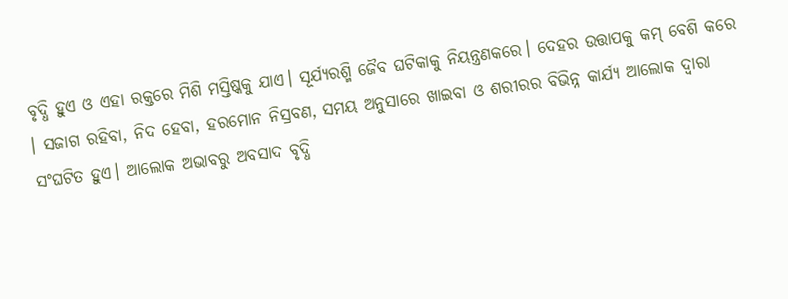ବୃଦ୍ଧି ହୁଏ ଓ ଏହା ରକ୍ତରେ ମିଶି ମସ୍ତିଷ୍କକୁ ଯାଏ। ସୂର୍ଯ୍ୟରଶ୍ମି ଜୈବ ଘଟିକାକୁ ନିୟନ୍ତ୍ରଣକରେ। ଦେହର ଉତ୍ତାପକୁ କମ୍‌ ବେଶି କରେ । ସଜାଗ ରହିବା, ନିଦ ହେବା, ହରମୋନ ନିସ୍ରବଣ, ସମୟ ଅନୁସାରେ ଖାଇବା ଓ ଶରୀରର ବିଭିନ୍ନ କାର୍ଯ୍ୟ ଆଲୋକ ଦ୍ୱାରା ସଂଘଟିତ ହୁଏ। ଆଲୋକ ଅଭାବରୁ ଅବସାଦ ବୃଦ୍ଧି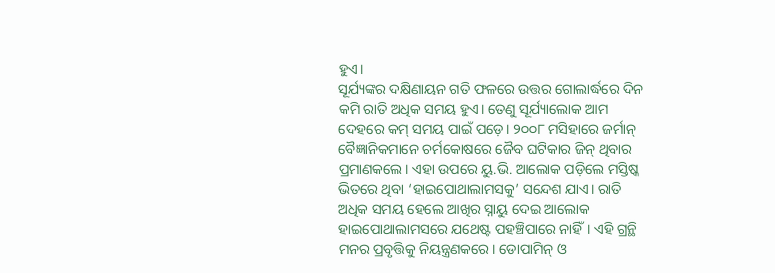ହୁଏ।
ସୂର୍ଯ୍ୟଙ୍କର ଦକ୍ଷିଣାୟନ ଗତି ଫଳରେ ଉତ୍ତର ଗୋଲାର୍ଦ୍ଧରେ ଦିନ କମି ରାତି ଅଧିକ ସମୟ ହୁଏ। ତେଣୁ ସୂର୍ଯ୍ୟାଲୋକ ଆମ ଦେହରେ କମ୍‌ ସମୟ ପାଇଁ ପଡ଼େ। ୨୦୦୮ ମସିହାରେ ଜର୍ମାନ୍‌ ବୈଜ୍ଞାନିକମାନେ ଚର୍ମକୋଷରେ ଜୈବ ଘଟିକାର ଜିନ୍‌ ଥିବାର ପ୍ରମାଣକଲେ। ଏହା ଉପରେ ୟୁ.ଭି. ଆଲୋକ ପଡ଼ିଲେ ମସ୍ତିଷ୍କ ଭିତରେ ଥିବା ‘ହାଇପୋଥାଲାମସକୁ’ ସନ୍ଦେଶ ଯାଏ। ରାତି ଅଧିକ ସମୟ ହେଲେ ଆଖିର ସ୍ନାୟୁ ଦେଇ ଆଲୋକ ହାଇପୋଥାଲାମସରେ ଯଥେଷ୍ଟ ପହଞ୍ଚିପାରେ ନାହିଁ। ଏହି ଗ୍ରନ୍ଥି ମନର ପ୍ରବୃତ୍ତିକୁ ନିୟନ୍ତ୍ରଣକରେ। ଡୋପାମିନ୍‌ ଓ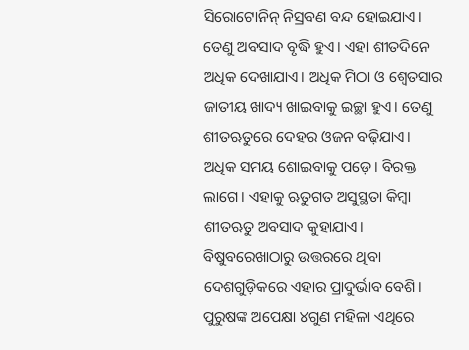ସିରୋଟୋନିନ୍‌ ନିସ୍ରବଣ ବନ୍ଦ ହୋଇଯାଏ। ତେଣୁ ଅବସାଦ ବୃଦ୍ଧି ହୁଏ। ଏହା ଶୀତଦିନେ ଅଧିକ ଦେଖାଯାଏ। ଅଧିକ ମିଠା ଓ ଶ୍ୱେତସାର ଜାତୀୟ ଖାଦ୍ୟ ଖାଇବାକୁ ଇଚ୍ଛା ହୁଏ। ତେଣୁ ଶୀତଋତୁରେ ଦେହର ଓଜନ ବଢ଼ିଯାଏ। ଅଧିକ ସମୟ ଶୋଇବାକୁ ପଡ଼େ। ବିରକ୍ତ ଲାଗେ। ଏହାକୁ ଋତୁଗତ ଅସୁସ୍ଥତା କିମ୍ବା ଶୀତଋତୁ ଅବସାଦ କୁହାଯାଏ। ବିଷୁବରେଖାଠାରୁ ଉତ୍ତରରେ ଥିବା ଦେଶଗୁଡ଼ିକରେ ଏହାର ପ୍ରାଦୁର୍ଭାବ ବେଶି। ପୁରୁଷଙ୍କ ଅପେକ୍ଷା ୪ଗୁଣ ମହିଳା ଏଥିରେ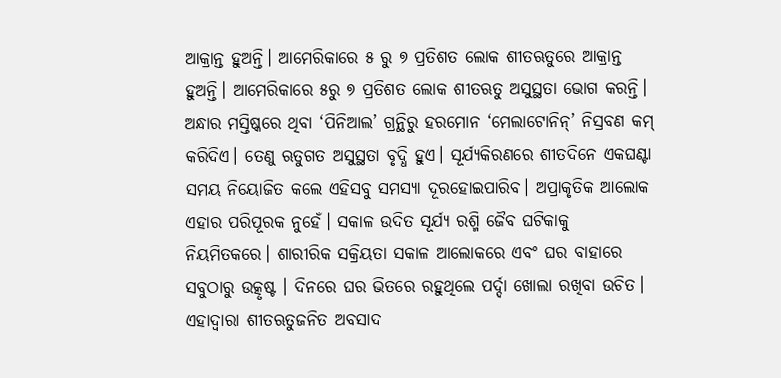ଆକ୍ରାନ୍ତ ହୁଅନ୍ତି। ଆମେରିକାରେ ୫ ରୁ ୭ ପ୍ରତିଶତ ଲୋକ ଶୀତଋତୁରେ ଆକ୍ରାନ୍ତ ହୁଅନ୍ତି। ଆମେରିକାରେ ୫ରୁ ୭ ପ୍ରତିଶତ ଲୋକ ଶୀତଋତୁ ଅସୁସ୍ଥତା ଭୋଗ କରନ୍ତି। ଅନ୍ଧାର ମସ୍ତିଷ୍କରେ ଥିବା ‘ପିନିଆଲ’ ଗ୍ରନ୍ଥିରୁ ହରମୋନ ‘ମେଲାଟୋନିନ୍‌’ ନିସ୍ରବଣ କମ୍‌ କରିଦିଏ। ତେଣୁ ଋତୁଗତ ଅସୁସ୍ଥତା ବୃଦ୍ଧି ହୁଏ। ସୂର୍ଯ୍ୟକିରଣରେ ଶୀତଦିନେ ଏକଘଣ୍ଟା ସମୟ ନିୟୋଜିତ କଲେ ଏହିସବୁ ସମସ୍ୟା ଦୂରହୋଇପାରିବ। ଅପ୍ରାକୃତିକ ଆଲୋକ ଏହାର ପରିପୂରକ ନୁହେଁ। ସକାଳ ଉଦିତ ସୂର୍ଯ୍ୟ ରଶ୍ମି ଜୈବ ଘଟିକାକୁ ନିୟମିତକରେ। ଶାରୀରିକ ସକ୍ରିୟତା ସକାଳ ଆଲୋକରେ ଏବଂ ଘର ବାହାରେ ସବୁଠାରୁ ଉତ୍କୃଷ୍ଟ । ଦିନରେ ଘର ଭିତରେ ରହୁଥିଲେ ପର୍ଦ୍ଦା ଖୋଲା ରଖିବା ଉଚିତ। ଏହାଦ୍ୱାରା ଶୀତଋତୁଜନିତ ଅବସାଦ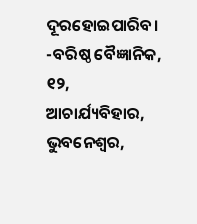ଦୂରହୋଇପାରିବ।
-ବରିଷ୍ଠ ବୈଜ୍ଞାନିକ,
୧୨, ଆଚାର୍ଯ୍ୟବିହାର, ଭୁବନେଶ୍ୱର,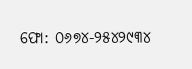ଫୋ: ୦୬୭୪-୨୫୪୨୯୩୪